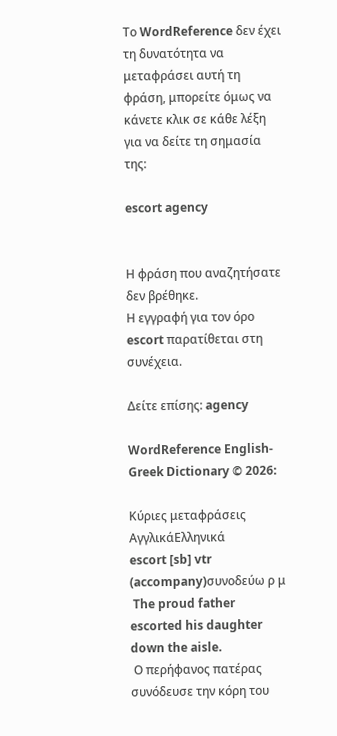Το WordReference δεν έχει τη δυνατότητα να μεταφράσει αυτή τη φράση, μπορείτε όμως να κάνετε κλικ σε κάθε λέξη για να δείτε τη σημασία της:

escort agency


Η φράση που αναζητήσατε δεν βρέθηκε.
Η εγγραφή για τον όρο escort παρατίθεται στη συνέχεια.

Δείτε επίσης: agency

WordReference English-Greek Dictionary © 2026:

Κύριες μεταφράσεις
ΑγγλικάΕλληνικά
escort [sb] vtr (accompany)συνοδεύω ρ μ
 The proud father escorted his daughter down the aisle.
 Ο περήφανος πατέρας συνόδευσε την κόρη του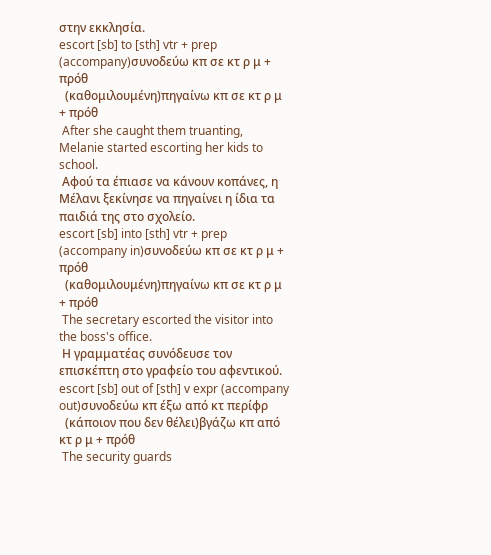στην εκκλησία.
escort [sb] to [sth] vtr + prep (accompany)συνοδεύω κπ σε κτ ρ μ + πρόθ
  (καθομιλουμένη)πηγαίνω κπ σε κτ ρ μ + πρόθ
 After she caught them truanting, Melanie started escorting her kids to school.
 Αφού τα έπιασε να κάνουν κοπάνες, η Μέλανι ξεκίνησε να πηγαίνει η ίδια τα παιδιά της στο σχολείο.
escort [sb] into [sth] vtr + prep (accompany in)συνοδεύω κπ σε κτ ρ μ + πρόθ
  (καθομιλουμένη)πηγαίνω κπ σε κτ ρ μ + πρόθ
 The secretary escorted the visitor into the boss's office.
 Η γραμματέας συνόδευσε τον επισκέπτη στο γραφείο του αφεντικού.
escort [sb] out of [sth] v expr (accompany out)συνοδεύω κπ έξω από κτ περίφρ
  (κάποιον που δεν θέλει)βγάζω κπ από κτ ρ μ + πρόθ
 The security guards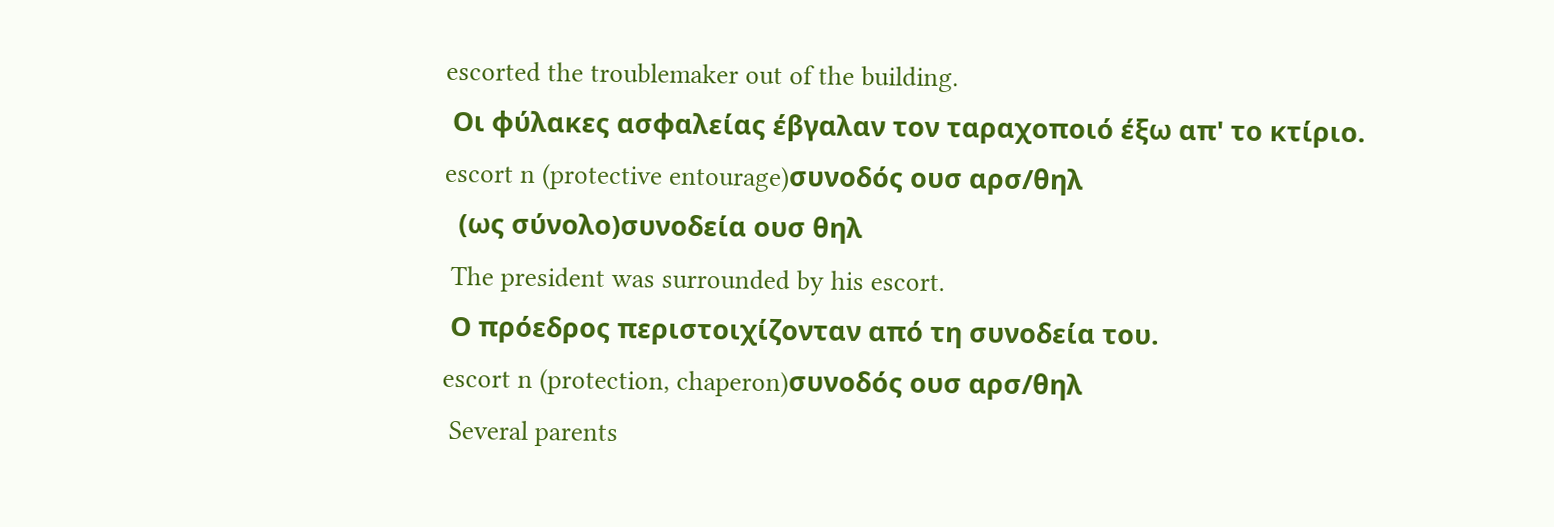escorted the troublemaker out of the building.
 Οι φύλακες ασφαλείας έβγαλαν τον ταραχοποιό έξω απ' το κτίριο.
escort n (protective entourage)συνοδός ουσ αρσ/θηλ
  (ως σύνολο)συνοδεία ουσ θηλ
 The president was surrounded by his escort.
 Ο πρόεδρος περιστοιχίζονταν από τη συνοδεία του.
escort n (protection, chaperon)συνοδός ουσ αρσ/θηλ
 Several parents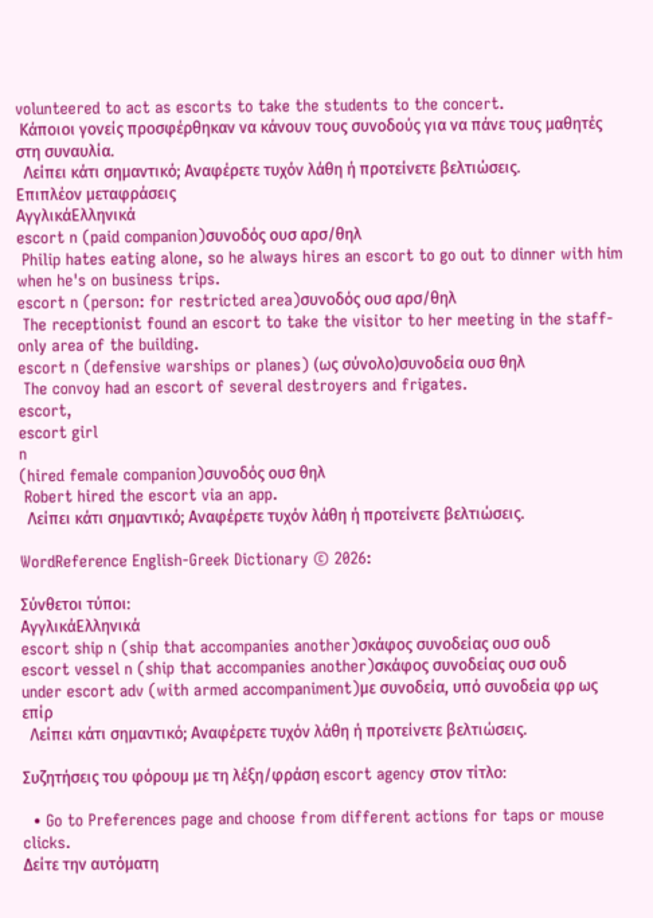volunteered to act as escorts to take the students to the concert.
 Κάποιοι γονείς προσφέρθηκαν να κάνουν τους συνοδούς για να πάνε τους μαθητές στη συναυλία.
  Λείπει κάτι σημαντικό; Αναφέρετε τυχόν λάθη ή προτείνετε βελτιώσεις.
Επιπλέον μεταφράσεις
ΑγγλικάΕλληνικά
escort n (paid companion)συνοδός ουσ αρσ/θηλ
 Philip hates eating alone, so he always hires an escort to go out to dinner with him when he's on business trips.
escort n (person: for restricted area)συνοδός ουσ αρσ/θηλ
 The receptionist found an escort to take the visitor to her meeting in the staff-only area of the building.
escort n (defensive warships or planes) (ως σύνολο)συνοδεία ουσ θηλ
 The convoy had an escort of several destroyers and frigates.
escort,
escort girl
n
(hired female companion)συνοδός ουσ θηλ
 Robert hired the escort via an app.
  Λείπει κάτι σημαντικό; Αναφέρετε τυχόν λάθη ή προτείνετε βελτιώσεις.

WordReference English-Greek Dictionary © 2026:

Σύνθετοι τύποι:
ΑγγλικάΕλληνικά
escort ship n (ship that accompanies another)σκάφος συνοδείας ουσ ουδ
escort vessel n (ship that accompanies another)σκάφος συνοδείας ουσ ουδ
under escort adv (with armed accompaniment)με συνοδεία, υπό συνοδεία φρ ως επίρ
  Λείπει κάτι σημαντικό; Αναφέρετε τυχόν λάθη ή προτείνετε βελτιώσεις.

Συζητήσεις του φόρουμ με τη λέξη/φράση escort agency στον τίτλο:

  • Go to Preferences page and choose from different actions for taps or mouse clicks.
Δείτε την αυτόματη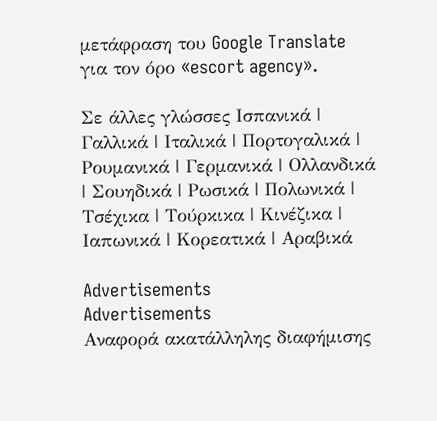μετάφραση του Google Translate για τον όρο «escort agency».

Σε άλλες γλώσσες Ισπανικά | Γαλλικά | Ιταλικά | Πορτογαλικά | Ρουμανικά | Γερμανικά | Ολλανδικά | Σουηδικά | Ρωσικά | Πολωνικά | Τσέχικα | Τούρκικα | Κινέζικα | Ιαπωνικά | Κορεατικά | Αραβικά

Advertisements
Advertisements
Αναφορά ακατάλληλης διαφήμισης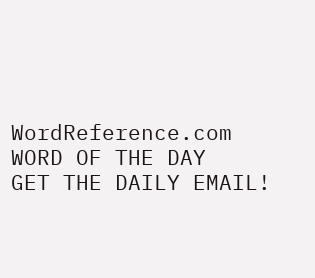WordReference.com
WORD OF THE DAY
GET THE DAILY EMAIL!